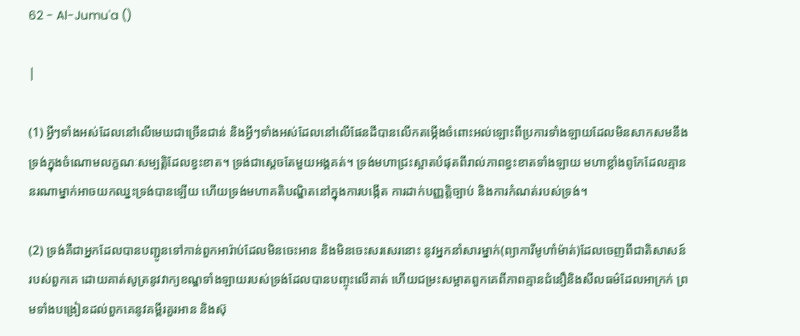62 - Al-Jumu'a ()

|

(1) អ្វីៗទាំងអស់ដែលនៅលើមេឃជាច្រើនជាន់ និងអ្វីៗទាំងអស់ដែលនៅលើផែនដីបានលើកតម្កើងចំពោះអល់ឡោះពីប្រការទាំងឡាយដែលមិនសាកសមនឹងទ្រង់ក្នុងចំណោមលក្ខណៈសម្បត្តិដែលខ្វះខាត។ ទ្រង់ជាសេ្ដចតែមួយអង្គគត់។ ទ្រង់មហាជ្រះស្អាតបំផុតពីរាល់ភាពខ្វះខាតទាំងឡាយ មហាខ្លាំងពូកែដែលគ្មាននរណាម្នាក់អាចយកឈ្នះទ្រង់បានឡើយ ហើយទ្រង់មហាគតិបណ្ឌិតនៅក្នុងការបង្កើត ការដាក់បញ្ញត្តិច្បាប់ និងការកំណត់របស់ទ្រង់។

(2) ទ្រង់គឺជាអ្នកដែលបានបញ្ជូនទៅកាន់ពួកអារ៉ាប់ដែលមិនចេះអាន និងមិនចេះសរសេរនោះ នូវអ្នកនាំសារម្នាក់(ព្យាការីមូហាំម៉ាត់)ដែលចេញពីជាតិសាសន៍របស់ពួកគេ ដោយគាត់សូត្រនូវវាក្យខណ្ឌទាំងឡាយរបស់ទ្រង់ដែលបានបញ្ចុះលើគាត់ ហើយជម្រះសម្អាតពួកគេពីភាពគ្មានជំនឿនិងសីលធម៌ដែលអាក្រក់ ព្រមទាំងបង្រៀនដល់ពួកគេនូវគម្ពីរគួរអាន និងស៊ុ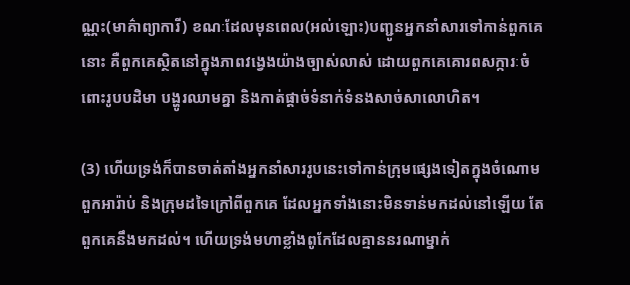ណ្ណះ(មាគ៌ាព្យាការី) ខណៈដែលមុនពេល(អល់ឡោះ)បញ្ជូនអ្នកនាំសារទៅកាន់ពួកគេនោះ គឺពួកគេស្ថិតនៅក្នុងភាពវងេ្វងយ៉ាងច្បាស់លាស់ ដោយពួកគេគោរពសក្ការៈចំពោះរូបបដិមា បង្ហូរឈាមគ្នា និងកាត់ផ្តាច់ទំនាក់ទំនងសាច់សាលោហិត។

(3) ហើយទ្រង់ក៏បានចាត់តាំងអ្នកនាំសាររូបនេះទៅកាន់ក្រុមផេ្សងទៀតក្នុងចំណោមពួកអារ៉ាប់ និងក្រុមដទៃក្រៅពីពួកគេ ដែលអ្នកទាំងនោះមិនទាន់មកដល់នៅឡើយ តែពួកគេនឹងមកដល់។ ហើយទ្រង់មហាខ្លាំងពូកែដែលគ្មាននរណាម្នាក់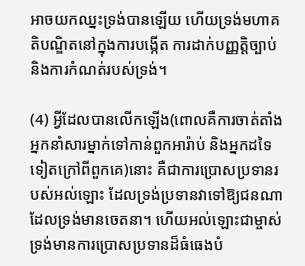អាចយកឈ្នះទ្រង់បានឡើយ ហើយទ្រង់មហាគតិបណ្ឌិតនៅក្នុងការបង្កើត ការដាក់បញ្ញត្តិច្បាប់ និងការកំណត់របស់ទ្រង់។

(4) អ្វីដែលបានលើកឡើង(ពោលគឺការចាត់តាំងអ្នកនាំសារម្នាក់ទៅកាន់ពួកអារ៉ាប់ និងអ្នកដទៃទៀតក្រៅពីពួកគេ)នោះ គឺជាការប្រោសប្រទានរបស់អល់ឡោះ ដែលទ្រង់ប្រទានវាទៅឱ្យជនណាដែលទ្រង់មានចេតនា។ ហើយអល់ឡោះជាម្ចាស់ទ្រង់មានការប្រោសប្រទានដ៏ធំធេងបំ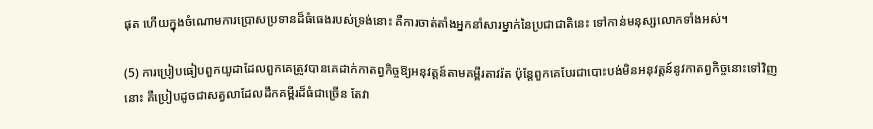ផុត ហើយក្នុងចំណោមការប្រោសប្រទានដ៏ធំធេងរបស់ទ្រង់នោះ គឺការចាត់តាំងអ្នកនាំសារម្នាក់នៃប្រជាជាតិនេះ ទៅកាន់មនុស្សលោកទាំងអស់។

(5) ការប្រៀបធៀបពួកយូដាដែលពួកគេត្រូវបានគេដាក់កាតព្វកិច្ចឱ្យអនុវត្ដន៍តាមគម្ពីរតាវរ៉ត ប៉ុន្តែពួកគេបែរជាបោះបង់មិនអនុវត្ដន៍នូវកាតព្វកិច្ចនោះទៅវិញនោះ គឺប្រៀបដូចជាសត្វលាដែលដឹកគម្ពីរដ៏ធំជាច្រើន តែវា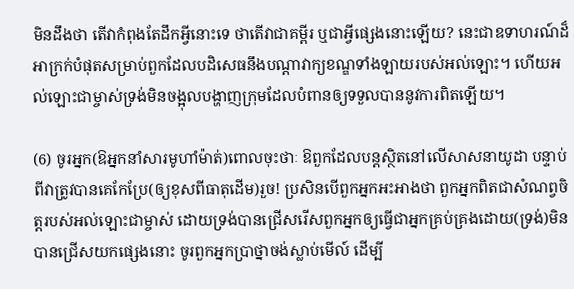មិនដឹងថា តើវាកំពុងតែដឹកអ្វីនោះទេ ថាតើវាជាគម្ពីរ ឬជាអ្វីផ្សេងនោះឡើយ? នេះជាឧទាហរណ៍ដ៏អាក្រក់បំផុតសម្រាប់ពួកដែលបដិសេធនឹងបណ្តាវាក្យខណ្ឌទាំងឡាយរបស់អល់ឡោះ។ ហើយអល់ឡោះជាម្ចាស់ទ្រង់មិនចង្អុលបង្ហាញក្រុមដែលបំពានឲ្យទទួលបាននូវការពិតឡើយ។

(6) ចូរអ្នក(ឱអ្នកនាំសារមូហាំម៉ាត់)ពោលចុះថាៈ ឱពួកដែលបន្តស្ថិតនៅលើសាសនាយូដា បន្ទាប់ពីវាត្រូវបានគេកែប្រែ(ឲ្យខុសពីធាតុដើម)រួច! ប្រសិនបើពួកអ្នកអះអាងថា ពួកអ្នកពិតជាសំណព្វចិត្តរបស់អល់ឡោះជាម្ចាស់ ដោយទ្រង់បានជ្រើសរើសពួកអ្នកឲ្យធ្វើជាអ្នកគ្រប់គ្រងដោយ(ទ្រង់)មិនបានជ្រើសយកផ្សេងនោះ ចូរពួកអ្នកប្រាថ្នាចង់ស្លាប់មើល៍ ដើម្បី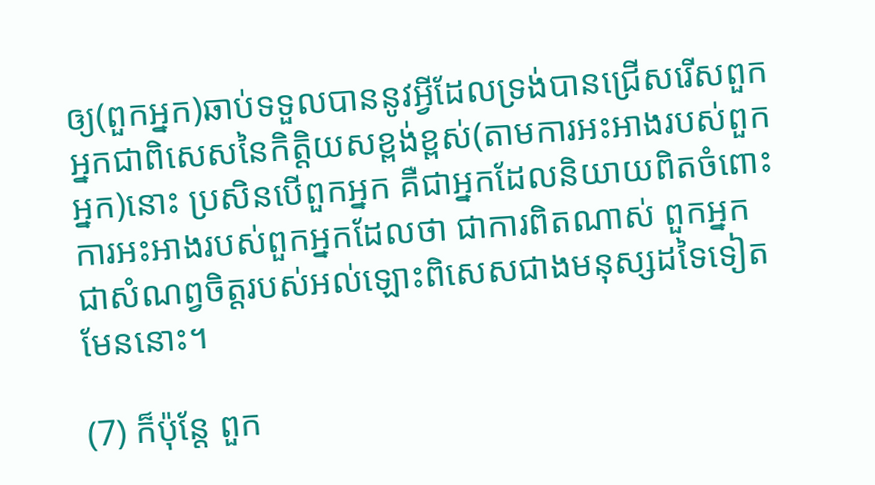ឲ្យ(ពួកអ្នក)ឆាប់ទទួលបាននូវអ្វីដែលទ្រង់បានជ្រើសរើសពួកអ្នកជាពិសេសនៃកិត្តិយសខ្ពង់ខ្ពស់(តាមការអះអាងរបស់ពួកអ្នក)នោះ ប្រសិនបើពួកអ្នក គឺជាអ្នកដែលនិយាយពិតចំពោះការអះអាងរបស់ពួកអ្នកដែលថា ជាការពិតណាស់ ពួកអ្នកជាសំណព្វចិត្តរបស់អល់ឡោះពិសេសជាងមនុស្សដទៃទៀតមែននោះ។

(7) ក៏ប៉ុន្តែ ពួក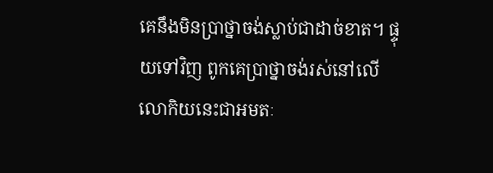គេនឹងមិនប្រាថ្នាចង់ស្លាប់ជាដាច់ខាត។ ផ្ទុយទៅវិញ ពូកគេប្រាថ្នាចង់រស់នៅលើលោកិយនេះជាអមតៈ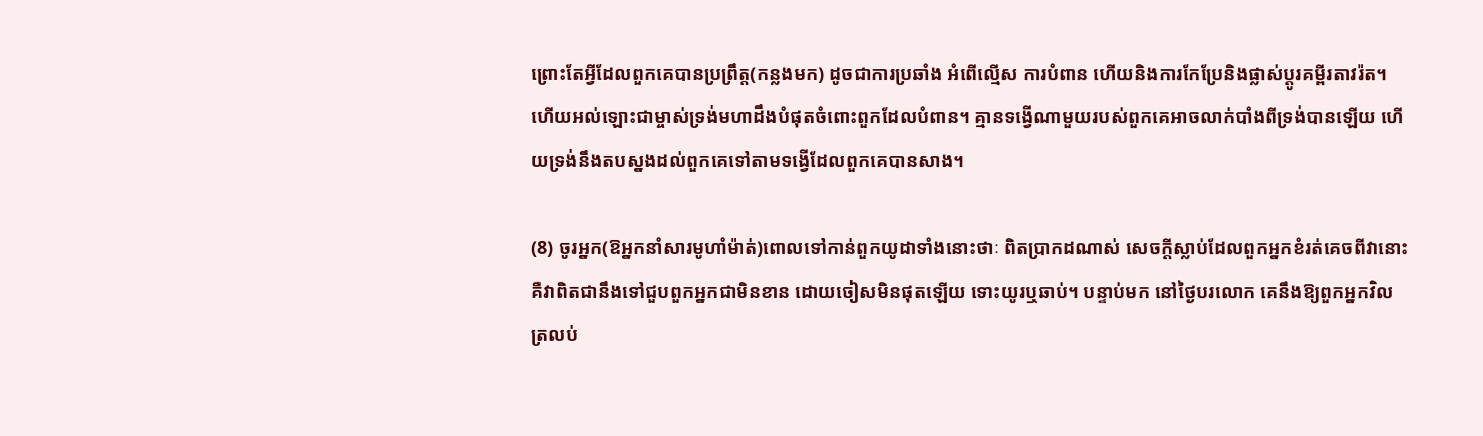ព្រោះតែអ្វីដែលពួកគេបានប្រព្រឹត្ត(កន្លងមក) ដូចជាការប្រឆាំង អំពើល្មើស ការបំពាន ហើយនិងការកែប្រែនិងផ្លាស់ប្តូរគម្ពីរតាវរ៉ត។ ហើយអល់ឡោះជាម្ចាស់ទ្រង់មហាដឹងបំផុតចំពោះពួកដែលបំពាន។ គ្មានទង្វើណាមួយរបស់ពួកគេអាចលាក់បាំងពីទ្រង់បានឡើយ ហើយទ្រង់នឹងតបស្នងដល់ពួកគេទៅតាមទង្វើដែលពួកគេបានសាង។

(8) ចូរអ្នក(ឱអ្នកនាំសារមូហាំម៉ាត់)ពោលទៅកាន់ពួកយូដាទាំងនោះថាៈ ពិតប្រាកដណាស់ សេចក្ដីស្លាប់ដែលពួកអ្នកខំរត់គេចពីវានោះ គឺវាពិតជានឹងទៅជួបពួកអ្នកជាមិនខាន ដោយចៀសមិនផុតឡើយ ទោះយូរឬឆាប់។ បន្ទាប់មក នៅថ្ងៃបរលោក គេនឹងឱ្យពួកអ្នកវិលត្រលប់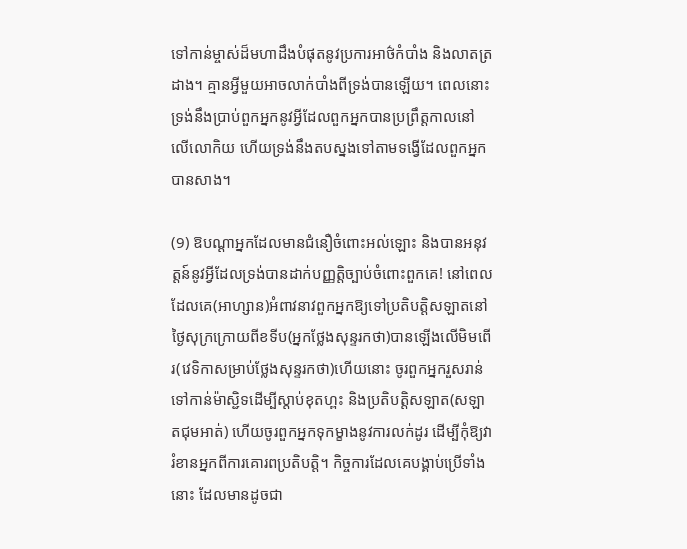ទៅកាន់ម្ចាស់ដ៏មហាដឹងបំផុតនូវប្រការអាថ៌កំបាំង និងលាតត្រដាង។ គ្មានអ្វីមួយអាចលាក់បាំងពីទ្រង់បានឡើយ។ ពេលនោះ ទ្រង់នឹងប្រាប់ពួកអ្នកនូវអ្វីដែលពួកអ្នកបានប្រព្រឹត្តកាលនៅលើលោកិយ ហើយទ្រង់នឹងតបស្នងទៅតាមទង្វើដែលពួកអ្នកបានសាង។

(9) ឱបណ្ដាអ្នកដែលមានជំនឿចំពោះអល់ឡោះ និងបានអនុវត្តន៍នូវអ្វីដែលទ្រង់បានដាក់បញ្ញត្តិច្បាប់ចំពោះពួកគេ! នៅពេលដែលគេ(អាហ្សាន)អំពាវនាវពួកអ្នកឱ្យទៅប្រតិបត្តិសឡាតនៅថ្ងៃសុក្រក្រោយពីខទីប(អ្នកថ្លែងសុន្ទរកថា)បានឡើងលើមិមពើរ(វេទិកាសម្រាប់ថ្លែងសុន្ទរកថា)ហើយនោះ ចូរពួកអ្នករួសរាន់ទៅកាន់ម៉ាស្ជិទដើម្បីស្តាប់ខុតហ្ពះ និងប្រតិបត្តិសឡាត(សឡាតជុមអាត់) ហើយចូរពួកអ្នកទុកម្ខាងនូវការលក់ដូរ ដើម្បីកុំឱ្យវារំខានអ្នកពីការគោរពប្រតិបត្តិ។ កិច្ចការដែលគេបង្គាប់ប្រើទាំងនោះ ដែលមានដូចជា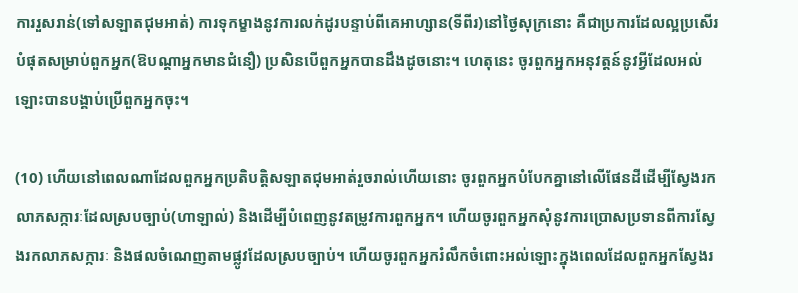ការរួសរាន់(ទៅសឡាតជុមអាត់) ការទុកម្ខាងនូវការលក់ដូរបន្ទាប់ពីគេអាហ្សាន(ទីពីរ)នៅថ្ងៃសុក្រនោះ គឺជាប្រការដែលល្អប្រសើរបំផុតសម្រាប់ពួកអ្នក(ឱបណ្តាអ្នកមានជំនឿ) ប្រសិនបើពួកអ្នកបានដឹងដូចនោះ។ ហេតុនេះ ចូរពួកអ្នកអនុវត្តន៍នូវអ្វីដែលអល់ឡោះបានបង្គាប់ប្រើពួកអ្នកចុះ។

(10) ហើយនៅពេលណាដែលពួកអ្នកប្រតិបត្តិសឡាតជុមអាត់រួចរាល់ហើយនោះ ចូរពួកអ្នកបំបែកគ្នានៅលើផែនដីដើម្បីស្វែងរកលាភសក្ការៈដែលស្របច្បាប់(ហាឡាល់) និងដើម្បីបំពេញនូវតម្រូវការពួកអ្នក។ ហើយចូរពួកអ្នកសុំនូវការប្រោសប្រទានពីការស្វែងរកលាភសក្ការៈ និងផលចំណេញតាមផ្លូវដែលស្របច្បាប់។ ហើយចូរពួកអ្នករំលឹកចំពោះអល់ឡោះក្នុងពេលដែលពួកអ្នកស្វែងរ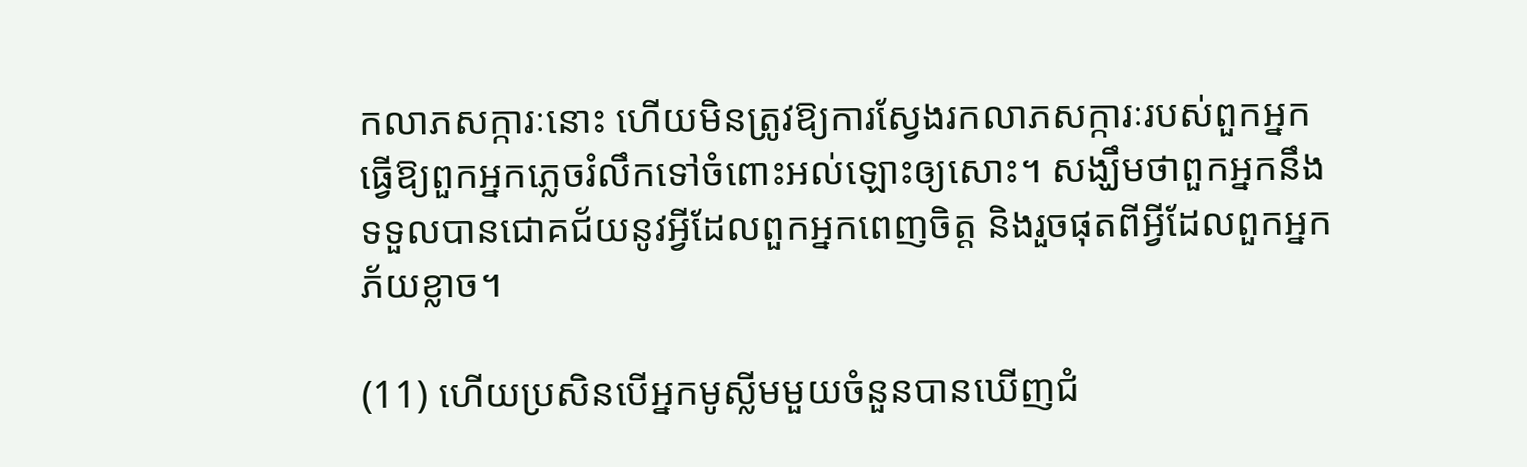កលាភសក្ការៈនោះ ហើយមិនត្រូវឱ្យការស្វែងរកលាភសក្ការៈរបស់ពួកអ្នកធ្វើឱ្យពួកអ្នកភ្លេចរំលឹកទៅចំពោះអល់ឡោះឲ្យសោះ។ សង្ឃឹមថាពួកអ្នកនឹងទទួលបានជោគជ័យនូវអ្វីដែលពួកអ្នកពេញចិត្ត និងរួចផុតពីអ្វីដែលពួកអ្នកភ័យខ្លាច។

(11) ហើយប្រសិនបើអ្នកមូស្លីមមួយចំនួនបានឃើញជំ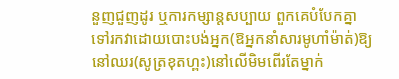នួញជួញដូរ ឬការកម្សាន្តសប្បាយ ពួកគេបំបែកគ្នាទៅរកវាដោយបោះបង់អ្នក(ឱអ្នកនាំសារមូហាំម៉ាត់)ឱ្យនៅឈរ(សូត្រខុតហ្ពះ)នៅលើមិមពើរតែម្នាក់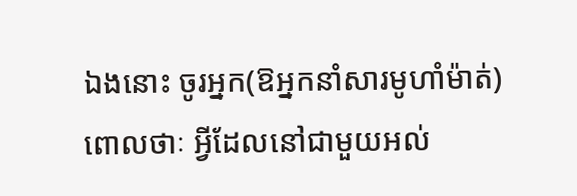ឯងនោះ ចូរអ្នក(ឱអ្នកនាំសារមូហាំម៉ាត់)ពោលថាៈ អ្វីដែលនៅជាមួយអល់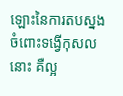ឡោះនៃការតបស្នងចំពោះទង្វើកុសលនោះ គឺល្អ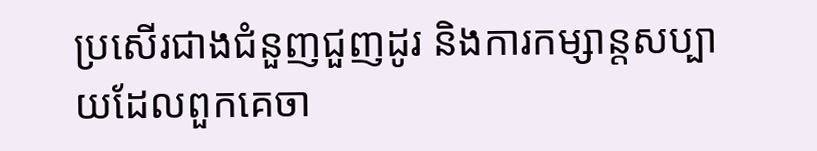ប្រសើរជាងជំនួញជួញដូរ និងការកម្សាន្តសប្បាយដែលពួកគេចា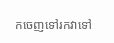កចេញទៅរកវាទៅ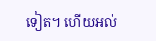ទៀត។ ហើយអល់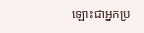ឡោះជាអ្នកប្រ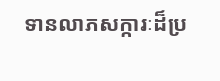ទានលាភសក្ការៈដ៏ប្រ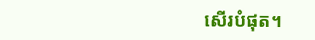សើរបំផុត។